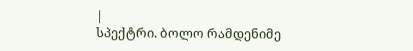|
სპექტრი. ბოლო რამდენიმე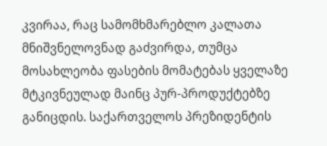კვირაა, რაც სამომხმარებლო კალათა მნიშვნელოვნად გაძვირდა, თუმცა მოსახლეობა ფასების მომატებას ყველაზე მტკივნეულად მაინც პურ-პროდუქტებზე განიცდის. საქართველოს პრეზიდენტის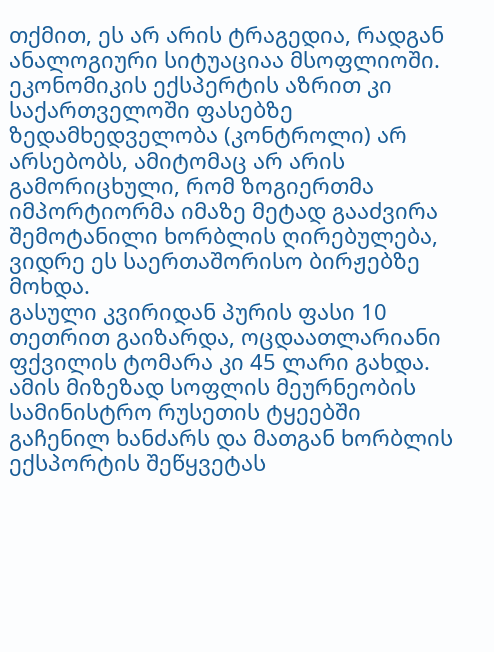თქმით, ეს არ არის ტრაგედია, რადგან ანალოგიური სიტუაციაა მსოფლიოში. ეკონომიკის ექსპერტის აზრით კი საქართველოში ფასებზე ზედამხედველობა (კონტროლი) არ არსებობს, ამიტომაც არ არის გამორიცხული, რომ ზოგიერთმა იმპორტიორმა იმაზე მეტად გააძვირა შემოტანილი ხორბლის ღირებულება, ვიდრე ეს საერთაშორისო ბირჟებზე მოხდა.
გასული კვირიდან პურის ფასი 10 თეთრით გაიზარდა, ოცდაათლარიანი ფქვილის ტომარა კი 45 ლარი გახდა. ამის მიზეზად სოფლის მეურნეობის სამინისტრო რუსეთის ტყეებში გაჩენილ ხანძარს და მათგან ხორბლის ექსპორტის შეწყვეტას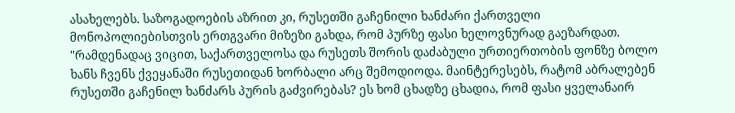ასახელებს. საზოგადოების აზრით კი, რუსეთში გაჩენილი ხანძარი ქართველი მონოპოლიებისთვის ერთგვარი მიზეზი გახდა, რომ პურზე ფასი ხელოვნურად გაეზარდათ. "რამდენადაც ვიცით, საქართველოსა და რუსეთს შორის დაძაბული ურთიერთობის ფონზე ბოლო ხანს ჩვენს ქვეყანაში რუსეთიდან ხორბალი არც შემოდიოდა. მაინტერესებს, რატომ აბრალებენ რუსეთში გაჩენილ ხანძარს პურის გაძვირებას? ეს ხომ ცხადზე ცხადია, რომ ფასი ყველანაირ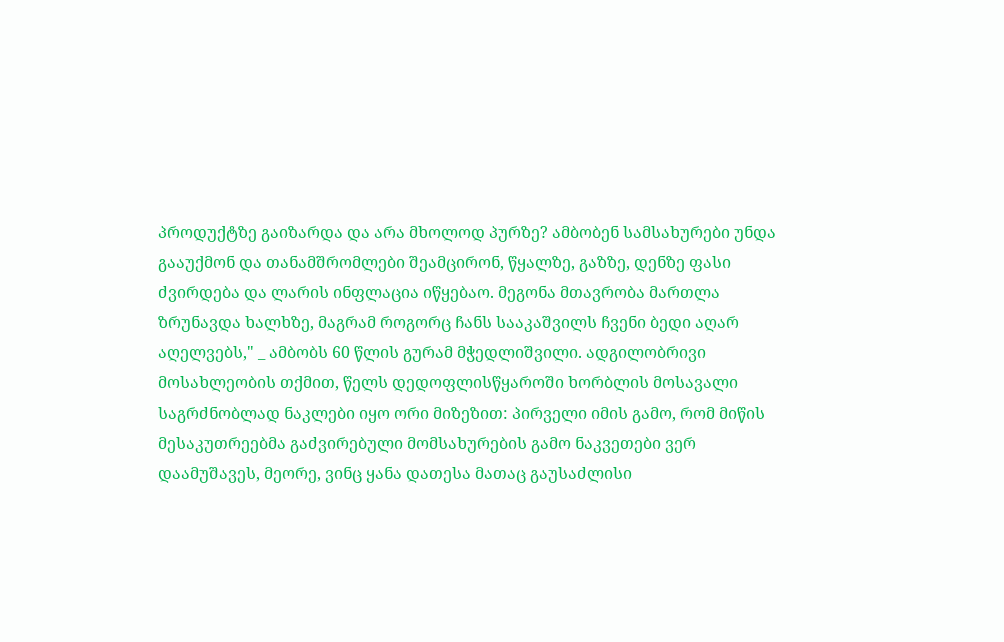პროდუქტზე გაიზარდა და არა მხოლოდ პურზე? ამბობენ სამსახურები უნდა გააუქმონ და თანამშრომლები შეამცირონ, წყალზე, გაზზე, დენზე ფასი ძვირდება და ლარის ინფლაცია იწყებაო. მეგონა მთავრობა მართლა ზრუნავდა ხალხზე, მაგრამ როგორც ჩანს სააკაშვილს ჩვენი ბედი აღარ აღელვებს," _ ამბობს 60 წლის გურამ მჭედლიშვილი. ადგილობრივი მოსახლეობის თქმით, წელს დედოფლისწყაროში ხორბლის მოსავალი საგრძნობლად ნაკლები იყო ორი მიზეზით: პირველი იმის გამო, რომ მიწის მესაკუთრეებმა გაძვირებული მომსახურების გამო ნაკვეთები ვერ დაამუშავეს, მეორე, ვინც ყანა დათესა მათაც გაუსაძლისი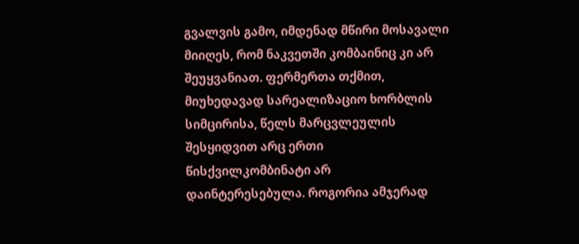გვალვის გამო, იმდენად მწირი მოსავალი მიიღეს, რომ ნაკვეთში კომბაინიც კი არ შეუყვანიათ. ფერმერთა თქმით, მიუხედავად სარეალიზაციო ხორბლის სიმცირისა, წელს მარცვლეულის შესყიდვით არც ერთი წისქვილკომბინატი არ დაინტერესებულა. როგორია ამჯერად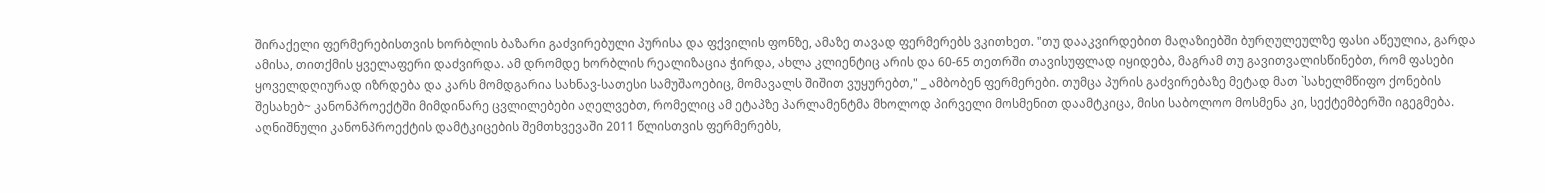შირაქელი ფერმერებისთვის ხორბლის ბაზარი გაძვირებული პურისა და ფქვილის ფონზე, ამაზე თავად ფერმერებს ვკითხეთ. "თუ დააკვირდებით მაღაზიებში ბურღულეულზე ფასი აწეულია, გარდა ამისა, თითქმის ყველაფერი დაძვირდა. ამ დრომდე ხორბლის რეალიზაცია ჭირდა, ახლა კლიენტიც არის და 60-65 თეთრში თავისუფლად იყიდება, მაგრამ თუ გავითვალისწინებთ, რომ ფასები ყოველდღიურად იზრდება და კარს მომდგარია სახნავ-სათესი სამუშაოებიც, მომავალს შიშით ვუყურებთ," _ ამბობენ ფერმერები. თუმცა პურის გაძვირებაზე მეტად მათ `სახელმწიფო ქონების შესახებ~ კანონპროექტში მიმდინარე ცვლილებები აღელვებთ, რომელიც ამ ეტაპზე პარლამენტმა მხოლოდ პირველი მოსმენით დაამტკიცა, მისი საბოლოო მოსმენა კი, სექტემბერში იგეგმება. აღნიშნული კანონპროექტის დამტკიცების შემთხვევაში 2011 წლისთვის ფერმერებს,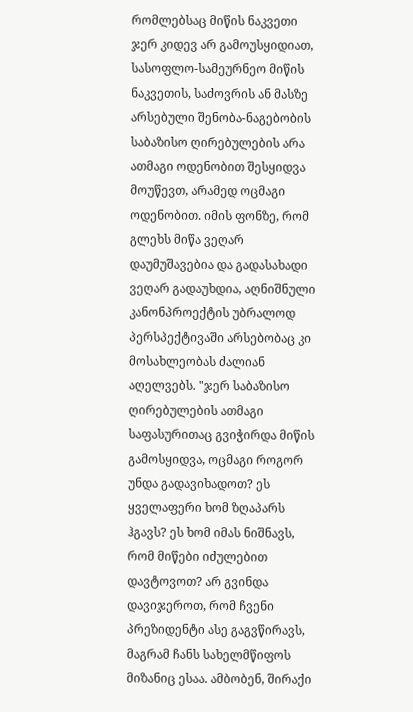რომლებსაც მიწის ნაკვეთი ჯერ კიდევ არ გამოუსყიდიათ, სასოფლო-სამეურნეო მიწის ნაკვეთის, საძოვრის ან მასზე არსებული შენობა-ნაგებობის საბაზისო ღირებულების არა ათმაგი ოდენობით შესყიდვა მოუწევთ, არამედ ოცმაგი ოდენობით. იმის ფონზე, რომ გლეხს მიწა ვეღარ დაუმუშავებია და გადასახადი ვეღარ გადაუხდია, აღნიშნული კანონპროექტის უბრალოდ პერსპექტივაში არსებობაც კი მოსახლეობას ძალიან აღელვებს. "ჯერ საბაზისო ღირებულების ათმაგი საფასურითაც გვიჭირდა მიწის გამოსყიდვა, ოცმაგი როგორ უნდა გადავიხადოთ? ეს ყველაფერი ხომ ზღაპარს ჰგავს? ეს ხომ იმას ნიშნავს, რომ მიწები იძულებით დავტოვოთ? არ გვინდა დავიჯეროთ, რომ ჩვენი პრეზიდენტი ასე გაგვწირავს, მაგრამ ჩანს სახელმწიფოს მიზანიც ესაა. ამბობენ, შირაქი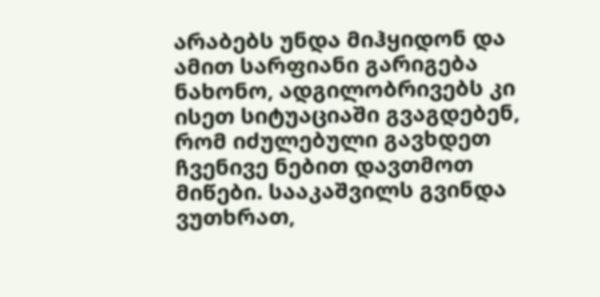არაბებს უნდა მიჰყიდონ და ამით სარფიანი გარიგება ნახონო, ადგილობრივებს კი ისეთ სიტუაციაში გვაგდებენ, რომ იძულებული გავხდეთ ჩვენივე ნებით დავთმოთ მიწები. სააკაშვილს გვინდა ვუთხრათ,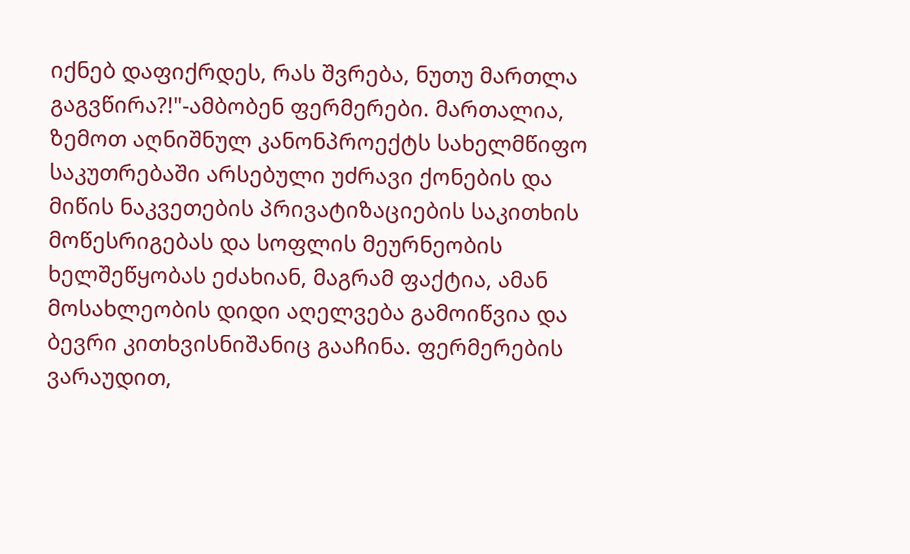იქნებ დაფიქრდეს, რას შვრება, ნუთუ მართლა გაგვწირა?!"-ამბობენ ფერმერები. მართალია, ზემოთ აღნიშნულ კანონპროექტს სახელმწიფო საკუთრებაში არსებული უძრავი ქონების და მიწის ნაკვეთების პრივატიზაციების საკითხის მოწესრიგებას და სოფლის მეურნეობის ხელშეწყობას ეძახიან, მაგრამ ფაქტია, ამან მოსახლეობის დიდი აღელვება გამოიწვია და ბევრი კითხვისნიშანიც გააჩინა. ფერმერების ვარაუდით,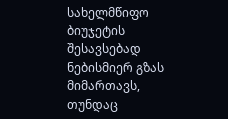სახელმწიფო ბიუჯეტის შესავსებად ნებისმიერ გზას მიმართავს, თუნდაც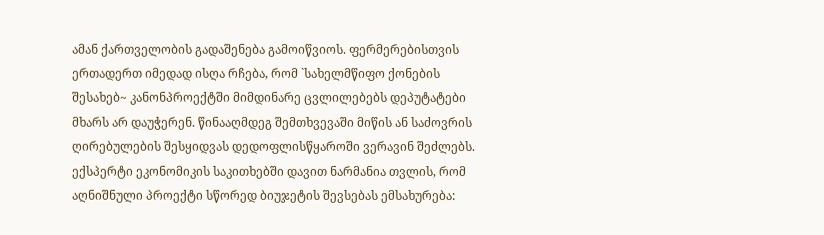ამან ქართველობის გადაშენება გამოიწვიოს. ფერმერებისთვის ერთადერთ იმედად ისღა რჩება, რომ `სახელმწიფო ქონების შესახებ~ კანონპროექტში მიმდინარე ცვლილებებს დეპუტატები მხარს არ დაუჭერენ. წინააღმდეგ შემთხვევაში მიწის ან საძოვრის ღირებულების შესყიდვას დედოფლისწყაროში ვერავინ შეძლებს. ექსპერტი ეკონომიკის საკითხებში დავით ნარმანია თვლის, რომ აღნიშნული პროექტი სწორედ ბიუჯეტის შევსებას ემსახურება: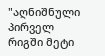"აღნიშნული პირველ რიგში მეტი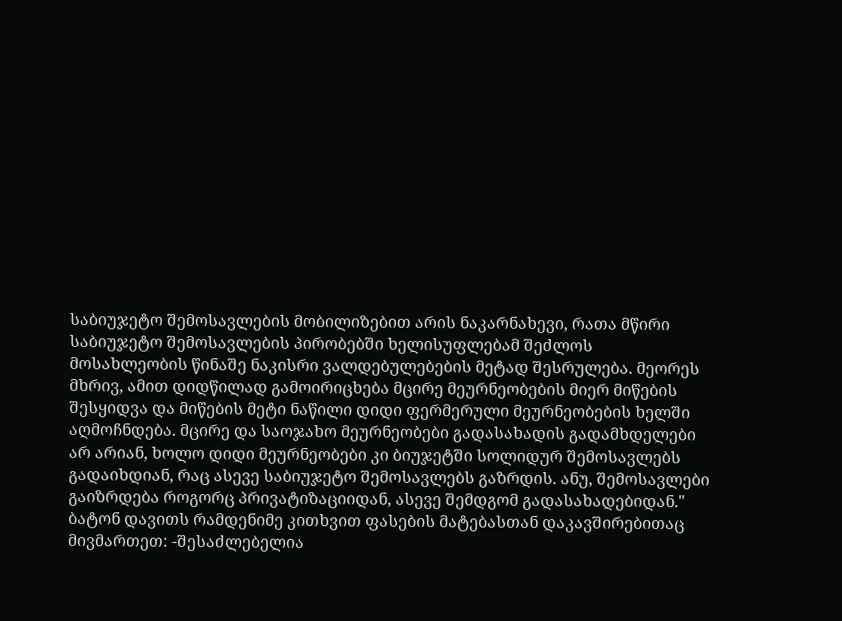საბიუჯეტო შემოსავლების მობილიზებით არის ნაკარნახევი, რათა მწირი საბიუჯეტო შემოსავლების პირობებში ხელისუფლებამ შეძლოს მოსახლეობის წინაშე ნაკისრი ვალდებულებების მეტად შესრულება. მეორეს მხრივ, ამით დიდწილად გამოირიცხება მცირე მეურნეობების მიერ მიწების შესყიდვა და მიწების მეტი ნაწილი დიდი ფერმერული მეურნეობების ხელში აღმოჩნდება. მცირე და საოჯახო მეურნეობები გადასახადის გადამხდელები არ არიან, ხოლო დიდი მეურნეობები კი ბიუჯეტში სოლიდურ შემოსავლებს გადაიხდიან, რაც ასევე საბიუჯეტო შემოსავლებს გაზრდის. ანუ, შემოსავლები გაიზრდება როგორც პრივატიზაციიდან, ასევე შემდგომ გადასახადებიდან." ბატონ დავითს რამდენიმე კითხვით ფასების მატებასთან დაკავშირებითაც მივმართეთ: -შესაძლებელია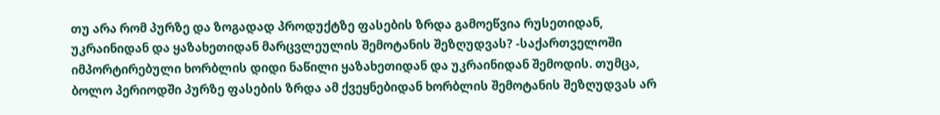თუ არა რომ პურზე და ზოგადად პროდუქტზე ფასების ზრდა გამოეწვია რუსეთიდან, უკრაინიდან და ყაზახეთიდან მარცვლეულის შემოტანის შეზღუდვას? -საქართველოში იმპორტირებული ხორბლის დიდი ნაწილი ყაზახეთიდან და უკრაინიდან შემოდის. თუმცა, ბოლო პერიოდში პურზე ფასების ზრდა ამ ქვეყნებიდან ხორბლის შემოტანის შეზღუდვას არ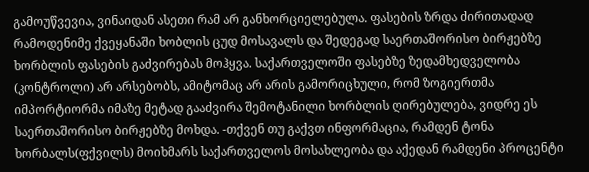გამოუწვევია, ვინაიდან ასეთი რამ არ განხორციელებულა. ფასების ზრდა ძირითადად რამოდენიმე ქვეყანაში ხობლის ცუდ მოსავალს და შედეგად საერთაშორისო ბირჟებზე ხორბლის ფასების გაძვირებას მოჰყვა. საქართველოში ფასებზე ზედამხედველობა (კონტროლი) არ არსებობს, ამიტომაც არ არის გამორიცხული, რომ ზოგიერთმა იმპორტიორმა იმაზე მეტად გააძვირა შემოტანილი ხორბლის ღირებულება, ვიდრე ეს საერთაშორისო ბირჟებზე მოხდა. -თქვენ თუ გაქვთ ინფორმაცია, რამდენ ტონა ხორბალს(ფქვილს) მოიხმარს საქართველოს მოსახლეობა და აქედან რამდენი პროცენტი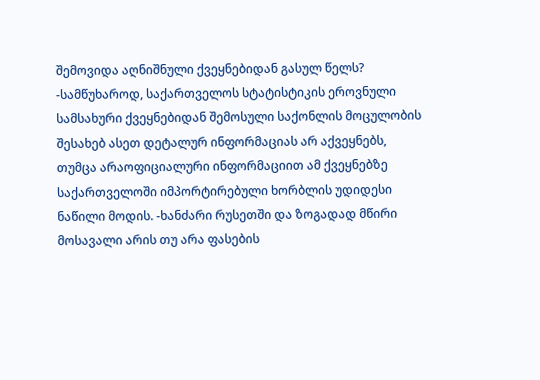შემოვიდა აღნიშნული ქვეყნებიდან გასულ წელს? -სამწუხაროდ, საქართველოს სტატისტიკის ეროვნული სამსახური ქვეყნებიდან შემოსული საქონლის მოცულობის შესახებ ასეთ დეტალურ ინფორმაციას არ აქვეყნებს, თუმცა არაოფიციალური ინფორმაციით ამ ქვეყნებზე საქართველოში იმპორტირებული ხორბლის უდიდესი ნაწილი მოდის. -ხანძარი რუსეთში და ზოგადად მწირი მოსავალი არის თუ არა ფასების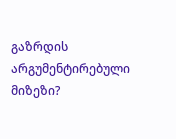გაზრდის არგუმენტირებული მიზეზი?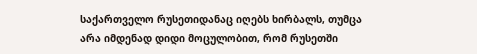საქართველო რუსეთიდანაც იღებს ხირბალს, თუმცა არა იმდენად დიდი მოცულობით, რომ რუსეთში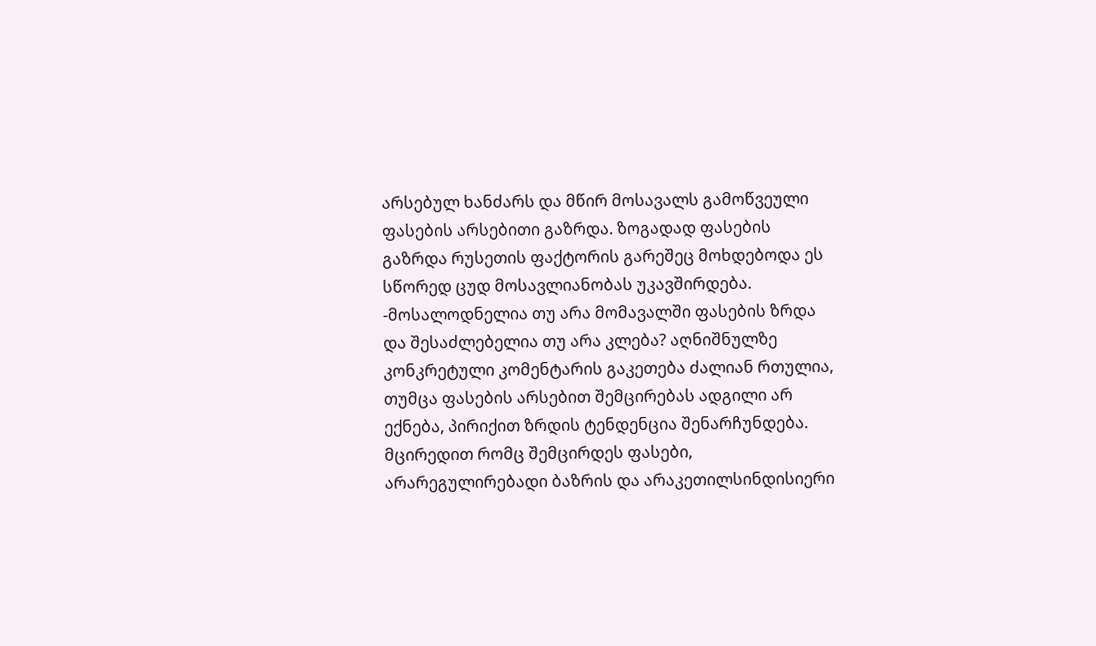არსებულ ხანძარს და მწირ მოსავალს გამოწვეული ფასების არსებითი გაზრდა. ზოგადად ფასების გაზრდა რუსეთის ფაქტორის გარეშეც მოხდებოდა ეს სწორედ ცუდ მოსავლიანობას უკავშირდება. -მოსალოდნელია თუ არა მომავალში ფასების ზრდა და შესაძლებელია თუ არა კლება? აღნიშნულზე კონკრეტული კომენტარის გაკეთება ძალიან რთულია, თუმცა ფასების არსებით შემცირებას ადგილი არ ექნება, პირიქით ზრდის ტენდენცია შენარჩუნდება. მცირედით რომც შემცირდეს ფასები, არარეგულირებადი ბაზრის და არაკეთილსინდისიერი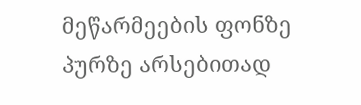მეწარმეების ფონზე პურზე არსებითად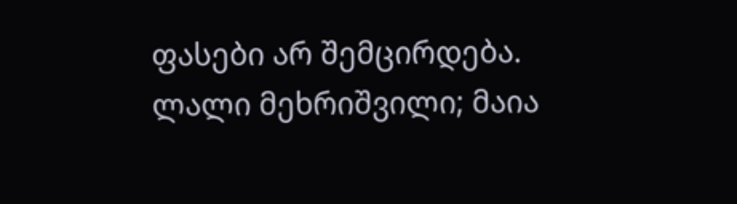ფასები არ შემცირდება.
ლალი მეხრიშვილი; მაია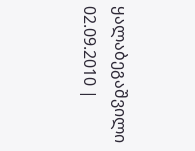ყალაბეგაშვილი
02.09.2010 |